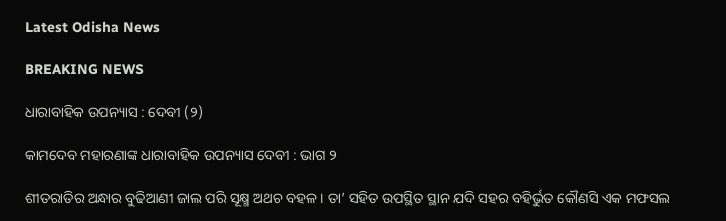Latest Odisha News

BREAKING NEWS

ଧାରାବାହିକ ଉପନ୍ୟାସ : ଦେବୀ (୨)

କାମଦେବ ମହାରଣାଙ୍କ ଧାରାବାହିକ ଉପନ୍ୟାସ ଦେବୀ : ଭାଗ ୨

ଶୀତରାତିର ଅନ୍ଧାର ବୁଢିଆଣୀ ଜାଲ ପରି ସୂକ୍ଷ୍ମ ଅଥଚ ବହଳ । ତା’ ସହିତ ଉପସ୍ଥିତ ସ୍ଥାନ ଯଦି ସହର ବହିର୍ଭୁତ କୌଣସି ଏକ ମଫସଲ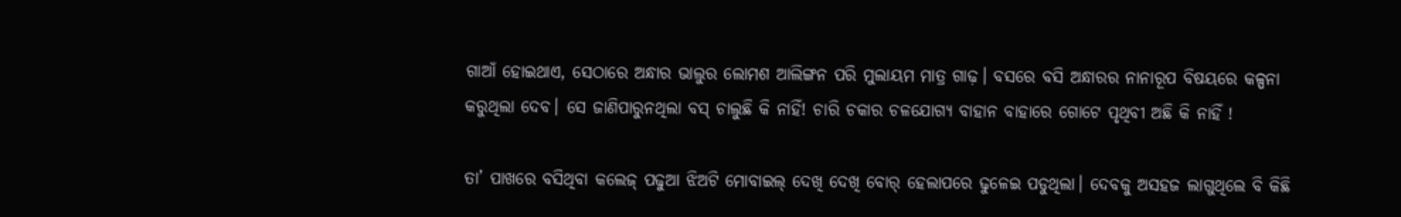ଗାଆଁ ହୋଇଥାଏ, ସେଠାରେ ଅନ୍ଧାର ଭାଲୁର ଲୋମଶ ଆଲିଙ୍ଗନ ପରି ମୁଲାୟମ ମାତ୍ର ଗାଢ଼। ବସରେ ବସି ଅନ୍ଧାରର ନାନାରୂପ ବିଷୟରେ କଳ୍ପନା କରୁଥିଲା ଦେବ। ସେ ଜାଣିପାରୁନଥିଲା ବସ୍ ଚାଲୁଛି କି ନାହିଁ! ଚାରି ଚକାର ଚଳଯୋଗ୍ୟ ବାହାନ ବାହାରେ ଗୋଟେ ପୃଥିବୀ ଅଛି କି ନାହିଁ !

ତା’ ପାଖରେ ବସିଥିବା କଲେଜ୍ ପଢୁଆ ଝିଅଟି ମୋବାଇଲ୍ ଦେଖି ଦେଖି ବୋର୍ ହେଲାପରେ ଢୁଳେଇ ପଡୁଥିଲା। ଦେବକୁ ଅସହଜ ଲାଗୁଥିଲେ ବି କିଛି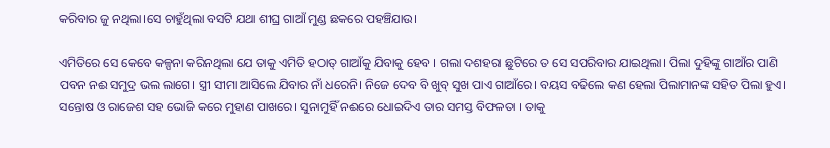କରିବାର ଜୁ ନଥିଲା।ସେ ଚାହୁଁଥିଲା ବସଟି ଯଥା ଶୀଘ୍ର ଗାଆଁ ମୁଣ୍ଡ ଛକରେ ପହଞ୍ଚିଯାଉ।

ଏମିତିରେ ସେ କେବେ କଳ୍ପନା କରିନଥିଲା ଯେ ତାକୁ ଏମିତି ହଠାତ୍ ଗାଆଁକୁ ଯିବାକୁ ହେବ । ଗଲା ଦଶହରା ଛୁଟିରେ ତ ସେ ସପରିବାର ଯାଇଥିଲା। ପିଲା ଦୁହିଙ୍କୁ ଗାଆଁର ପାଣି ପବନ ନଈ ସମୁଦ୍ର ଭଲ ଲାଗେ। ସ୍ତ୍ରୀ ସୀମା ଆସିଲେ ଯିବାର ନାଁ ଧରେନି। ନିଜେ ଦେବ ବି ଖୁବ୍ ସୁଖ ପାଏ ଗାଆଁରେ। ବୟସ ବଢିଲେ କଣ ହେଲା ପିଲାମାନଙ୍କ ସହିତ ପିଲା ହୁଏ। ସନ୍ତୋଷ ଓ ରାଜେଶ ସହ ଭୋଜି କରେ ମୁହାଣ ପାଖରେ। ସୁନାମୁହିଁ ନଈରେ ଧୋଇଦିଏ ତାର ସମସ୍ତ ବିଫଳତା । ତାକୁ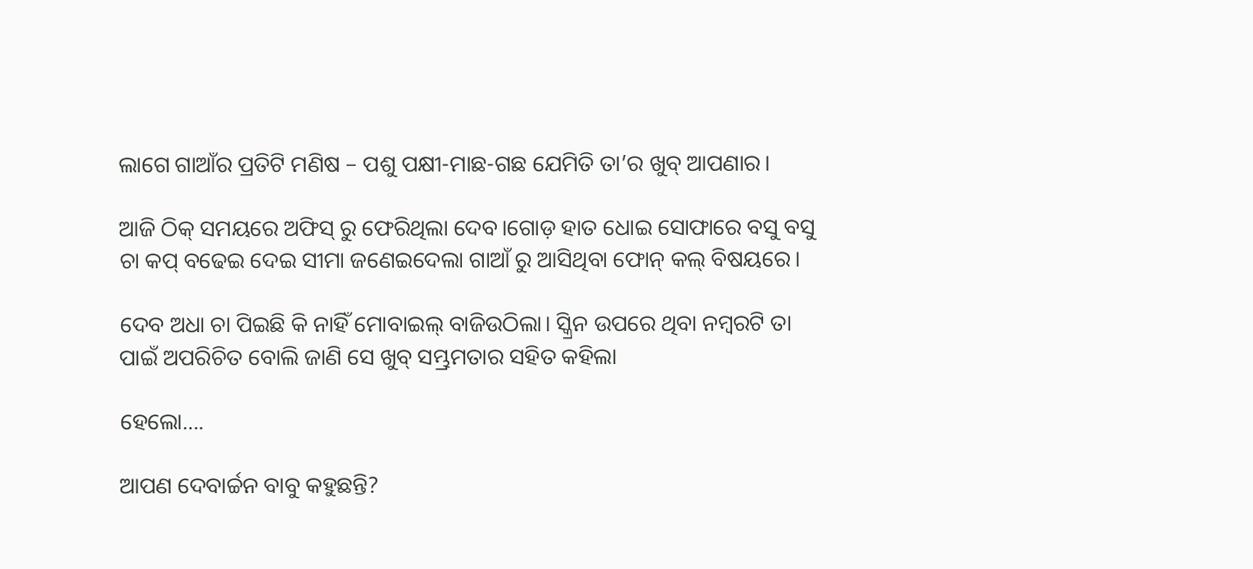ଲାଗେ ଗାଆଁର ପ୍ରତିଟି ମଣିଷ – ପଶୁ ପକ୍ଷୀ-ମାଛ-ଗଛ ଯେମିତି ତା’ର ଖୁବ୍ ଆପଣାର।

ଆଜି ଠିକ୍ ସମୟରେ ଅଫିସ୍ ରୁ ଫେରିଥିଲା ଦେବ।ଗୋଡ଼ ହାତ ଧୋଇ ସୋଫାରେ ବସୁ ବସୁ ଚା କପ୍ ବଢେଇ ଦେଇ ସୀମା ଜଣେଇଦେଲା ଗାଆଁ ରୁ ଆସିଥିବା ଫୋନ୍ କଲ୍ ବିଷୟରେ।

ଦେବ ଅଧା ଚା ପିଇଛି କି ନାହିଁ ମୋବାଇଲ୍ ବାଜିଉଠିଲା। ସ୍କ୍ରିନ ଉପରେ ଥିବା ନମ୍ବରଟି ତା ପାଇଁ ଅପରିଚିତ ବୋଲି ଜାଣି ସେ ଖୁବ୍ ସମ୍ଭ୍ରମତାର ସହିତ କହିଲା

ହେଲୋ….

ଆପଣ ଦେବାର୍ଚ୍ଚନ ବାବୁ କହୁଛନ୍ତି?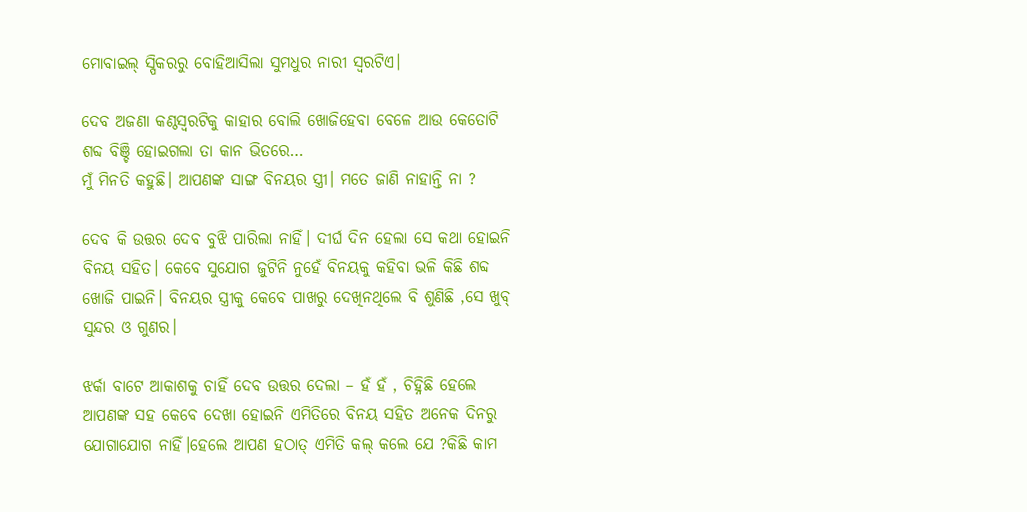ମୋବାଇଲ୍ ସ୍ପିକରରୁ ବୋହିଆସିଲା ସୁମଧୁର ନାରୀ ସ୍ୱରଟିଏ।

ଦେବ ଅଜଣା କଣ୍ଠସ୍ୱରଟିକୁ କାହାର ବୋଲି ଖୋଜିହେବା ବେଳେ ଆଉ କେତୋଟି ଶବ୍ଦ ବିଞ୍ଚି ହୋଇଗଲା ତା କାନ ଭିତରେ…
ମୁଁ ମିନତି କହୁଛି। ଆପଣଙ୍କ ସାଙ୍ଗ ବିନୟର ସ୍ତ୍ରୀ। ମତେ ଜାଣି ନାହାନ୍ତି ନା ?

ଦେବ କି ଉତ୍ତର ଦେବ ବୁଝି ପାରିଲା ନାହିଁ। ଦୀର୍ଘ ଦିନ ହେଲା ସେ କଥା ହୋଇନି ବିନୟ ସହିତ। କେବେ ସୁଯୋଗ ଜୁଟିନି ନୁହେଁ ବିନୟକୁ କହିବା ଭଳି କିଛି ଶବ୍ଦ ଖୋଜି ପାଇନି। ବିନୟର ସ୍ତ୍ରୀକୁ କେବେ ପାଖରୁ ଦେଖିନଥିଲେ ବି ଶୁଣିଛି ,ସେ ଖୁବ୍ ସୁନ୍ଦର ଓ ଗୁଣର।

ଝର୍କା ବାଟେ ଆକାଶକୁ ଚାହିଁ ଦେବ ଉତ୍ତର ଦେଲା – ହଁ ହଁ , ଚିହ୍ନିଛି ହେଲେ ଆପଣଙ୍କ ସହ କେବେ ଦେଖା ହୋଇନି ଏମିତିରେ ବିନୟ ସହିତ ଅନେକ ଦିନରୁ ଯୋଗାଯୋଗ ନାହିଁ।ହେଲେ ଆପଣ ହଠାତ୍ ଏମିତି କଲ୍ କଲେ ଯେ ?କିଛି କାମ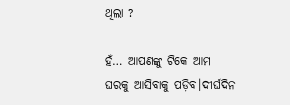ଥିଲା ?

ହଁ… ଆପଣଙ୍କୁ ଟିକେ ଆମ ଘରକୁ ଆସିବାକୁ ପଡ଼ିବ।ଦୀର୍ଘଦିନ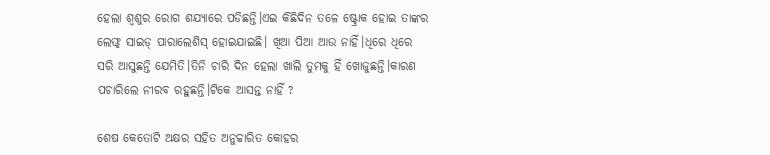ହେଲା ଶ୍ବଶୁର ରୋଗ ଶଯ୍ୟାରେ ପଡିଛନ୍ତି।ଏଇ କିଛିଦିନ ତଳେ ଷ୍ଟ୍ରୋକ ହୋଇ ତାଙ୍କର ଲେଫ୍ଟ୍ ସାଇଡ୍ ପାରାଲେଶିସ୍ ହୋଇଯାଇଛି। ଖିଆ ପିଆ ଆଉ ନାହିଁ।ଧିରେ ଧିରେ ସରି ଆସୁଛନ୍ତି ଯେମିତି।ତିନି ଚାରି ଦିନ ହେଲା ଖାଲି ତୁମକୁ ହିଁ ଖୋଜୁଛନ୍ତି।କାରଣ ପଚାରିଲେ ନୀରବ ରହୁଛନ୍ତି।ଟିକେ ଆସନ୍ତ ନାହିଁ ?

ଶେଷ କେତୋଟି ଅକ୍ଷର ସହିତ ଅନୁଚ୍ଚାରିତ କୋହର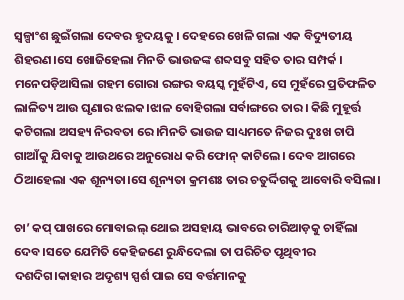ସ୍ୱଳ୍ପାଂଶ ଛୁଇଁଗଲା ଦେବର ହୃଦୟକୁ । ଦେହରେ ଖେଳି ଗଲା ଏକ ବିଦ୍ୟୁତୀୟ ଶିହରଣ।ସେ ଖୋଜିହେଲା ମିନତି ଭାଉଜଙ୍କ ଶବ୍ଦସବୁ ସହିତ ତାର ସମ୍ପର୍କ । ମନେପଡ଼ିଆସିଲା ଗହମ ଗୋରା ରଙ୍ଗର ବୟସ୍କ ମୁହଁଟିଏ, ସେ ମୁହଁରେ ପ୍ରତିଫଳିତ ଲାଳିତ୍ୟ ଆଉ ଘୃଣାର ଝଲକ।ଝାଳ ବୋହିଗଲା ସର୍ବାଙ୍ଗରେ ତାର। କିଛି ମୁହୂର୍ତ୍ତ କଟିଗଲା ଅସହ୍ୟ ନିରବତା ରେ।ମିନତି ଭାଉଜ ସାଧ୍ୟମତେ ନିଜର ଦୁଃଖ ଚାପି ଗାଆଁକୁ ଯିବାକୁ ଆଉଥରେ ଅନୁରୋଧ କରି ଫୋନ୍ କାଟିଲେ। ଦେବ ଆଗରେ ଠିଆହେଲା ଏକ ଶୂନ୍ୟତା।ସେ ଶୂନ୍ୟତା କ୍ରମଶଃ ତାର ଚତୁର୍ଦ୍ଦିଗକୁ ଆବୋରି ବସିଲା।

ଚା’ କପ୍ ପାଖରେ ମୋବାଇଲ୍ ଥୋଇ ଅସହାୟ ଭାବରେ ଚାରିଆଡ଼କୁ ଚାହିଁଲା ଦେବ।ସତେ ଯେମିତି କେହିଜଣେ ରୁନ୍ଧିଦେଲା ତା ପରିଚିତ ପୃଥିବୀର ଦଶଦିଗ।କାହାର ଅଦୃଶ୍ୟ ସ୍ପର୍ଶ ପାଇ ସେ ବର୍ତ୍ତମାନକୁ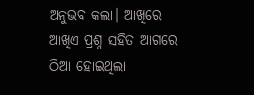ଅନୁଭବ କଲା। ଆଖିରେ ଆଖିଏ ପ୍ରଶ୍ନ ସହିତ ଆଗରେ ଠିଆ ହୋଇଥିଲା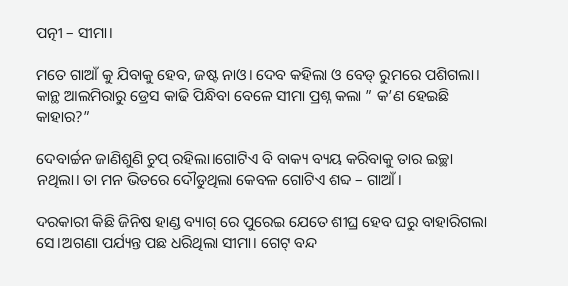ପତ୍ନୀ – ସୀମା।

ମତେ ଗାଆଁ କୁ ଯିବାକୁ ହେବ, ଜଷ୍ଟ ନାଓ। ଦେବ କହିଲା ଓ ବେଡ୍ ରୁମରେ ପଶିଗଲା। କାନ୍ଥ ଆଲମିରାରୁ ଡ୍ରେସ କାଢି ପିନ୍ଧିବା ବେଳେ ସୀମା ପ୍ରଶ୍ନ କଲା ” କ’ଣ ହେଇଛି କାହାର?”

ଦେବାର୍ଚ୍ଚନ ଜାଣିଶୁଣି ଚୁପ୍ ରହିଲା।ଗୋଟିଏ ବି ବାକ୍ୟ ବ୍ୟୟ କରିବାକୁ ତାର ଇଚ୍ଛା ନଥିଲା। ତା ମନ ଭିତରେ ଦୌଡୁଥିଲା କେବଳ ଗୋଟିଏ ଶବ୍ଦ – ଗାଆଁ।

ଦରକାରୀ କିଛି ଜିନିଷ ହାଣ୍ଡ ବ୍ୟାଗ୍ ରେ ପୁରେଇ ଯେତେ ଶୀଘ୍ର ହେବ ଘରୁ ବାହାରିଗଲା ସେ।ଅଗଣା ପର୍ଯ୍ୟନ୍ତ ପଛ ଧରିଥିଲା ସୀମା। ଗେଟ୍ ବନ୍ଦ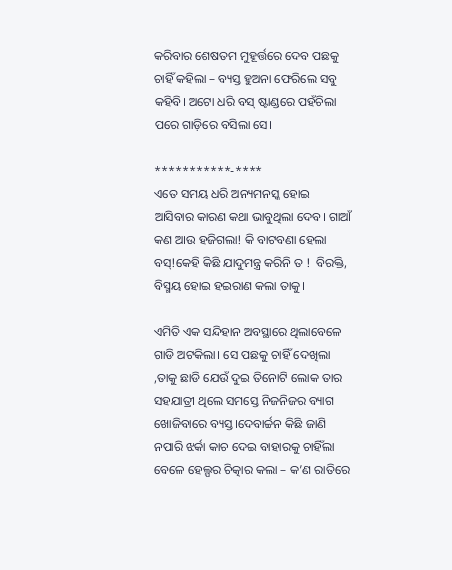କରିବାର ଶେଷତମ ମୁହୂର୍ତ୍ତରେ ଦେବ ପଛକୁ ଚାହିଁ କହିଲା – ବ୍ୟସ୍ତ ହୁଅନା ଫେରିଲେ ସବୁ କହିବି। ଅଟୋ ଧରି ବସ୍ ଷ୍ଟାଣ୍ଡରେ ପହଁଚିଲା ପରେ ଗାଡ଼ିରେ ବସିଲା ସେ।

***********-****
ଏତେ ସମୟ ଧରି ଅନ୍ୟମନସ୍କ ହୋଇ ଆସିବାର କାରଣ କଥା ଭାବୁଥିଲା ଦେବ। ଗାଆଁ କଣ ଆଉ ହଜିଗଲା! କି ବାଟବଣା ହେଲା ବସ୍!କେହି କିଛି ଯାଦୁମନ୍ତ୍ର କରିନି ତ !  ବିରକ୍ତି, ବିସ୍ମୟ ହୋଇ ହଇରାଣ କଲା ତାକୁ।

ଏମିତି ଏକ ସନ୍ଦିହାନ ଅବସ୍ଥାରେ ଥିଲାବେଳେ ଗାଡି ଅଟକିଲା। ସେ ପଛକୁ ଚାହିଁ ଦେଖିଲା ,ତାକୁ ଛାଡି ଯେଉଁ ଦୁଇ ତିନୋଟି ଲୋକ ତାର ସହଯାତ୍ରୀ ଥିଲେ ସମସ୍ତେ ନିଜନିଜର ବ୍ୟାଗ ଖୋଜିବାରେ ବ୍ୟସ୍ତ।ଦେବାର୍ଚ୍ଚନ କିଛି ଜାଣି ନପାରି ଝର୍କା କାଚ ଦେଇ ବାହାରକୁ ଚାହିଁଲା ବେଳେ ହେଲ୍ପର ଚିତ୍କାର କଲା – କ’ଣ ରାତିରେ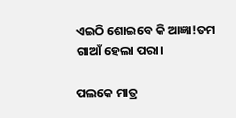ଏଇଠି ଶୋଇବେ କି ଆଜ୍ଞା!ତମ ଗାଆଁ ହେଲା ପରା।

ପଲକେ ମାତ୍ର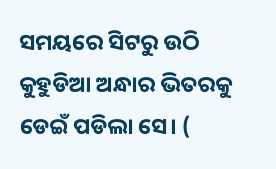ସମୟରେ ସିଟରୁ ଉଠି କୁହୁଡିଆ ଅନ୍ଧାର ଭିତରକୁ ଡେଇଁ ପଡିଲା ସେ। (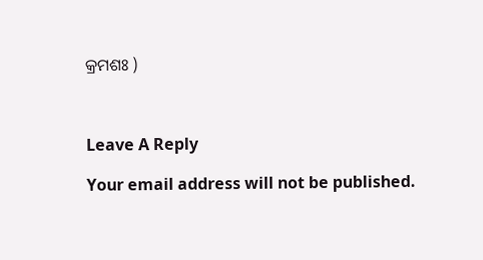କ୍ରମଶଃ )



Leave A Reply

Your email address will not be published.